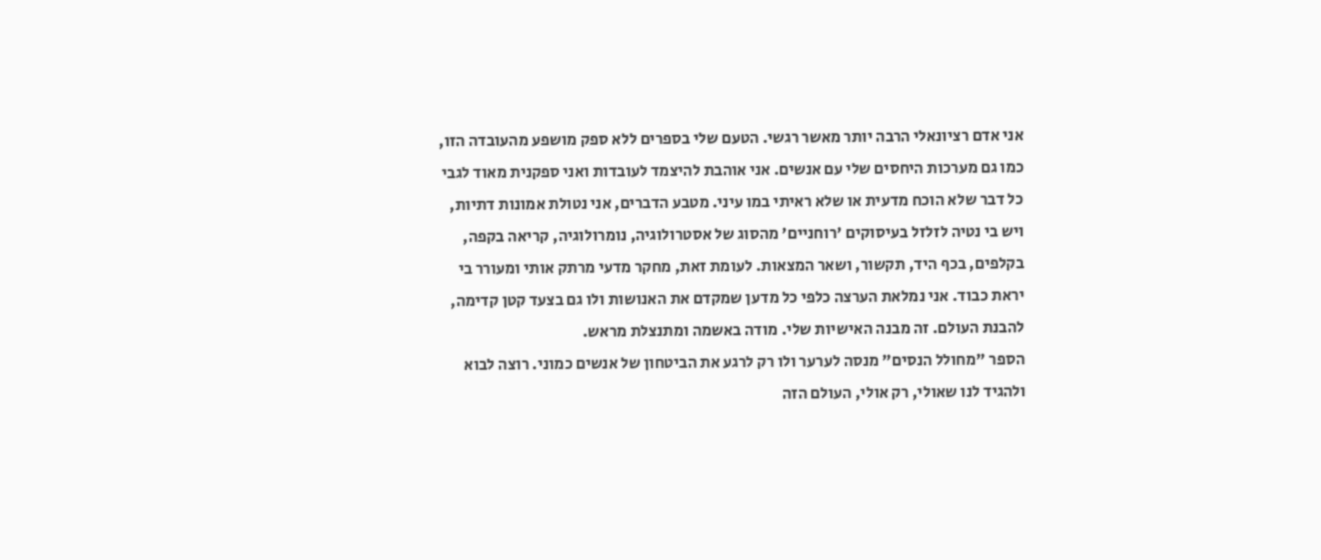אני אדם רציונאלי הרבה יותר מאשר רגשי. הטעם שלי בספרים ללא ספק מושפע מהעובדה הזו, כמו גם מערכות היחסים שלי עם אנשים. אני אוהבת להיצמד לעובדות ואני ספקנית מאוד לגבי כל דבר שלא הוכח מדעית או שלא ראיתי במו עיני. מטבע הדברים, אני נטולת אמונות דתיות, ויש בי נטיה לזלזל בעיסוקים 'רוחניים' מהסוג של אסטרולוגיה, נומרולוגיה, קריאה בקפה, בקלפים, בכף היד, תקשור, ושאר המצאות. לעומת זאת, מחקר מדעי מרתק אותי ומעורר בי יראת כבוד. אני נמלאת הערצה כלפי כל מדען שמקדם את האנושות ולו גם בצעד קטן קדימה, להבנת העולם. זה מבנה האישיות שלי. מודה באשמה ומתנצלת מראש.
הספר "מחולל הנסים" מנסה לערער ולו רק לרגע את הביטחון של אנשים כמוני. רוצה לבוא ולהגיד לנו שאולי, רק אולי, העולם הזה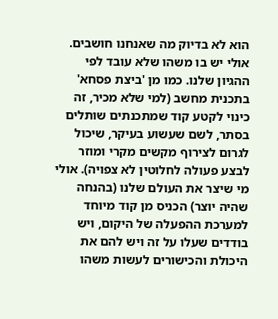הוא לא בדיוק מה שאנחנו חושבים. אולי יש בו משהו שלא עובד לפי ההגיון שלנו. כמו מן 'ביצת פסחא' בתכנית מחשב (למי שלא מכיר, זה כינוי לקטע קוד שמתכנתים שותלים בסתר, לשם שעשוע בעיקר, שיכול לגרום לצירוף מקשים מקרי ומוזר לבצע פעולה לחלוטין לא צפויה). אולי מי שיצר את העולם שלנו (בהנחה שהיה יוצר) הכניס מן קוד מיוחד למערכת ההפעלה של היקום, ויש בודדים שעלו על זה ויש להם את היכולת והכישורים לעשות משהו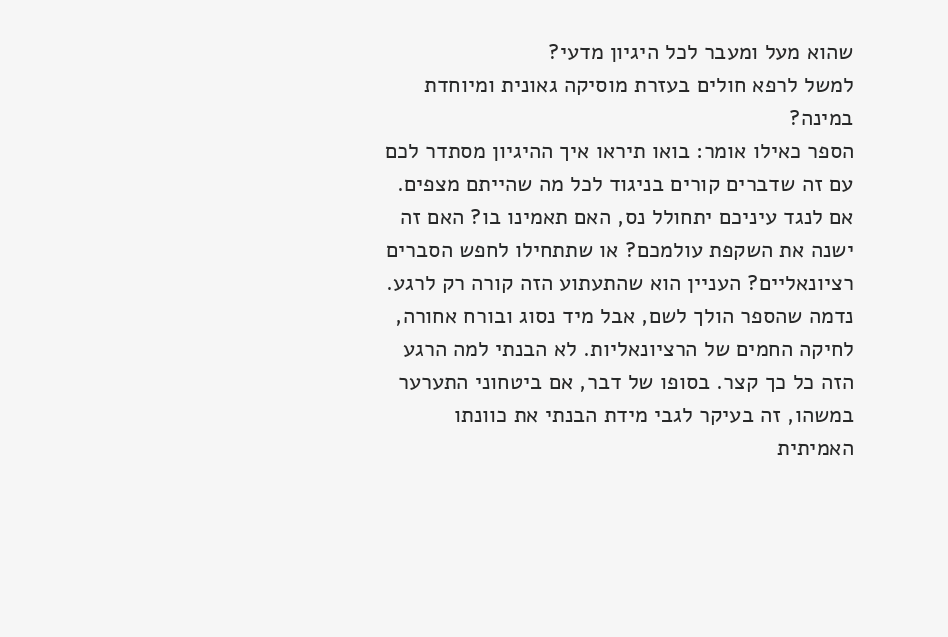שהוא מעל ומעבר לכל היגיון מדעי?
למשל לרפא חולים בעזרת מוסיקה גאונית ומיוחדת במינה?
הספר כאילו אומר: בואו תיראו איך ההיגיון מסתדר לכם עם זה שדברים קורים בניגוד לכל מה שהייתם מצפים. אם לנגד עיניכם יתחולל נס, האם תאמינו בו? האם זה ישנה את השקפת עולמכם? או שתתחילו לחפש הסברים רציונאליים? העניין הוא שהתעתוע הזה קורה רק לרגע. נדמה שהספר הולך לשם, אבל מיד נסוג ובורח אחורה, לחיקה החמים של הרציונאליות. לא הבנתי למה הרגע הזה כל כך קצר. בסופו של דבר, אם ביטחוני התערער במשהו, זה בעיקר לגבי מידת הבנתי את כוונתו האמיתית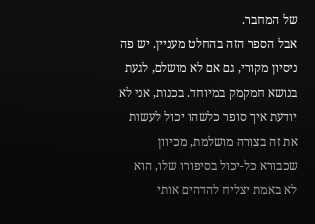של המחבר.
אבל הספר הזה בהחלט מעניין. יש פה ניסיון מקורי, גם אם לא מושלם, לגעת בנושא חמקמק במיוחד. בכנות, אני לא יודעת איך סופר כלשהו יכול לעשות את זה בצורה מושלמת, מכיוון שכבורא כל-יכול בסיפורו שלו, הוא לא באמת יצליח להדהים אותי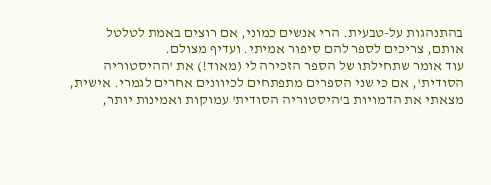בהתנהגות על-טבעית. הרי אנשים כמוני, אם רוצים באמת לטלטל אותם, צריכים לספר להם סיפור אמיתי. ועדיף מצולם.
עוד אומר שתחילתו של הספר הזכירה לי (מאוד!) את 'ההיסטוריה הסודית', אם כי שני הספרים מתפתחים לכיוונים אחרים לגמרי. אישית, מצאתי את הדמויות ב'היסטוריה הסודית' עמוקות ואמינות יותר,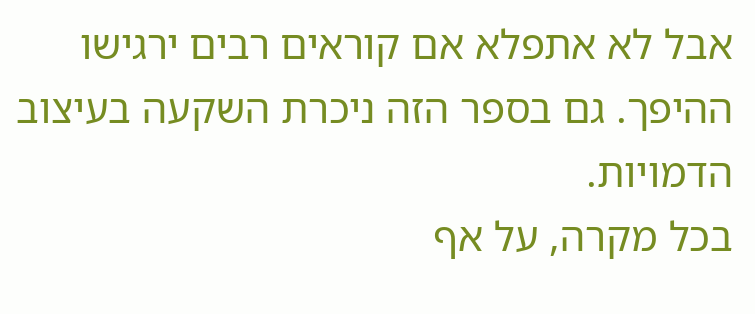אבל לא אתפלא אם קוראים רבים ירגישו ההיפך. גם בספר הזה ניכרת השקעה בעיצוב הדמויות.
בכל מקרה, על אף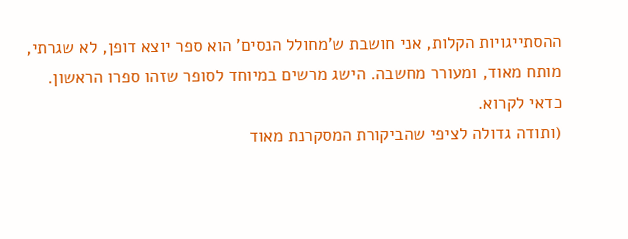ההסתייגויות הקלות, אני חושבת ש'מחולל הנסים' הוא ספר יוצא דופן, לא שגרתי, מותח מאוד, ומעורר מחשבה. הישג מרשים במיוחד לסופר שזהו ספרו הראשון. כדאי לקרוא.
(ותודה גדולה לציפי שהביקורת המסקרנת מאוד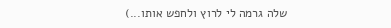שלה גרמה לי לרוץ ולחפש אותו...)